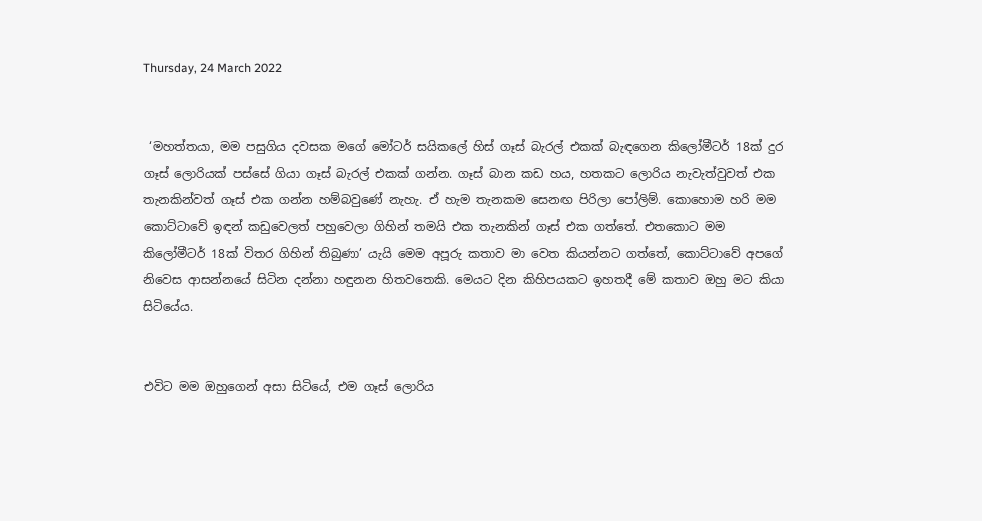Thursday, 24 March 2022


 ‘මහත්තයා, මම පසුගිය දවසක මගේ මෝටර් සයිකලේ හිස් ගෑස් බැරල් එකක් බැඳගෙන කිලෝමීටර් 18ක් දුර ගෑස් ලොරියක් පස්සේ ගියා ගෑස් බැරල් එකක් ගන්න. ගෑස් බාන කඩ හය, හතකට ලොරිය නැවැත්වුවත් එක තැනකින්වත් ගෑස් එක ගන්න හම්බවුණේ නැහැ. ඒ හැම තැනකම සෙනඟ පිරිලා පෝලිම්. කොහොම හරි මම කොට්ටාවේ ඉඳන් කඩුවෙලත් පහුවෙලා ගිහින් තමයි එක තැනකින් ගෑස් එක ගත්තේ. එතකොට මම කිලෝමීටර් 18ක් විතර ගිහින් තිබුණා’ යැයි මෙම අපූරු කතාව මා වෙත කියන්නට ගත්තේ, කොට්ටාවේ අපගේ නිවෙස ආසන්නයේ සිටින දන්නා හඳුනන හිතවතෙකි. මෙයට දින කිහිපයකට ඉහතදී මේ කතාව ඔහු මට කියා සිටියේය.


එවිට මම ඔහුගෙන් අසා සිටියේ, එම ගෑස් ලොරිය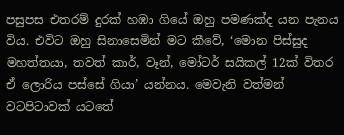පසුපස එතරම් දුරක් හඹා ගියේ ඔහු පමණක්ද යන පැනය විය. එවිට ඔහු සිනාසෙමින් මට කීවේ, ‘මොන පිස්සුද මහත්තයා, තවත් කාර්, වෑන්, මෝටර් සයිකල් 12ක් විතර ඒ ලොරිය පස්සේ ගියා’ යන්නය. මෙවැනි වත්මන් වටපිටාවක් යටතේ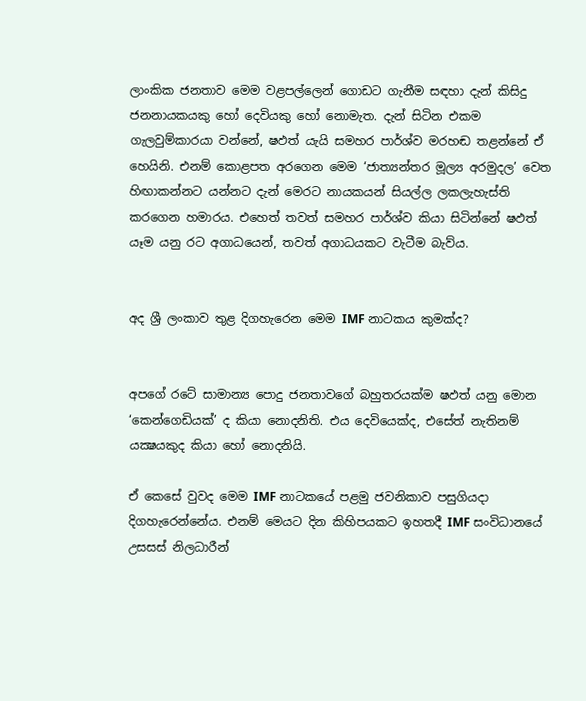ලාංකික ජනතාව මෙම වළපල්ලෙන් ගොඩට ගැනීම සඳහා දැන් කිසිදු ජනනායකයකු හෝ දෙවියකු හෝ නොමැත. දැන් සිටින එකම ගැලවුම්කාරයා වන්නේ, ෂඵත්‍ යැයි සමහර පාර්ශ්ව මරහඬ තළන්නේ ඒ හෙයිනි. එනම් කොළපත අරගෙන මෙම ‘ජාත්‍යන්තර මූල්‍ය අරමුදල’ වෙත හිඟාකන්නට යන්නට දැන් මෙරට නායකයන් සියල්ල ලකලැහැස්ති කරගෙන හමාරය. එහෙත් තවත් සමහර පාර්ශ්ව කියා සිටින්නේ ෂඵත්‍ යෑම යනු රට අගාධයෙන්, තවත් අගාධයකට වැටීම බැව්ය.


අද ශ්‍රී ලංකාව තුළ දිගහැරෙන මෙම IMF නාටකය කුමක්ද?


අපගේ රටේ සාමාන්‍ය පොදු ජනතාවගේ බහුතරයක්ම ෂඵත්‍ යනු මොන ‘කෙන්ගෙඩියක්’ ද කියා නොදනිති. එය දෙවියෙක්ද, එසේත් නැතිනම් යක්‍ෂයකුද කියා හෝ නොදනියි.

ඒ කෙසේ වුවද මෙම IMF නාටකයේ පළමු ජවනිකාව පසුගියදා දිගහැරෙන්නේය. එනම් මෙයට දින කිහිපයකට ඉහතදී IMF සංවිධානයේ උසසස් නිලධාරීන්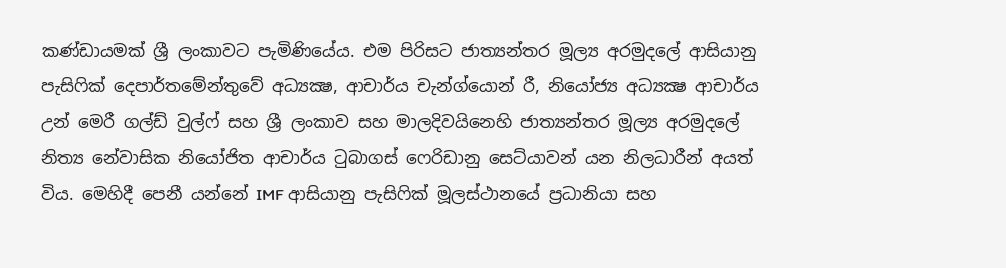කණ්ඩායමක් ශ්‍රී ලංකාවට පැමිණියේය. එම පිරිසට ජාත්‍යන්තර මූල්‍ය අරමුදලේ ආසියානු පැසිෆික් දෙපාර්තමේන්තුවේ අධ්‍යක්‍ෂ, ආචාර්ය චැන්ග්යොන් රී, නියෝජ්‍ය අධ්‍යක්‍ෂ ආචාර්ය උන් මෙරී ගල්ඩ් වුල්ෆ් සහ ශ්‍රී ලංකාව සහ මාලදිවයිනෙහි ජාත්‍යන්තර මූල්‍ය අරමුදලේ නිත්‍ය නේවාසික නියෝජිත ආචාර්ය ටුබාගස් ෆෙරිඩානු සෙට්යාවන් යන නිලධාරීන් අයත් විය. මෙහිදී පෙනී යන්නේ IMF ආසියානු පැසිෆික් මූලස්ථානයේ ප්‍රධානියා සහ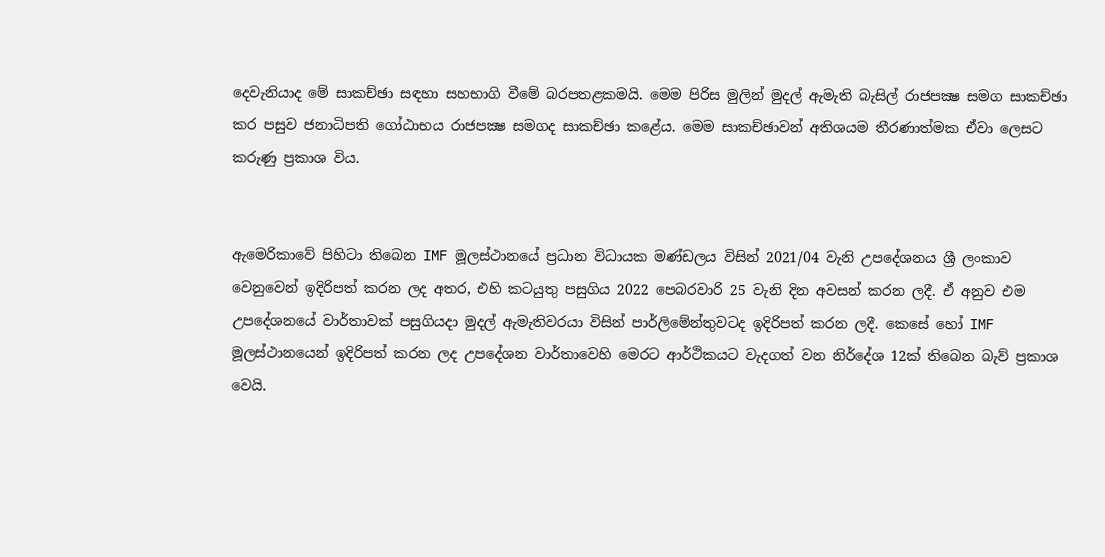දෙවැනියාද මේ සාකච්ඡා සඳහා සහභාගි වීමේ බරපතළකමයි. මෙම පිරිස මුලින් මුදල් ඇමැති බැසිල් රාජපක්‍ෂ සමග සාකච්ඡා කර පසුව ජනාධිපති ගෝඨාභය රාජපක්‍ෂ සමගද සාකච්ඡා කළේය. මෙම සාකච්ඡාවන් අතිශයම තීරණාත්මක ඒවා ලෙසට කරුණු ප්‍රකාශ විය.


ඇමෙරිකාවේ පිහිටා තිබෙන IMF මූලස්ථානයේ ප්‍රධාන විධායක මණ්ඩලය විසින් 2021/04 වැනි උපදේශනය ශ්‍රී ලංකාව වෙනුවෙන් ඉදිරිපත් කරන ලද අතර, එහි කටයුතු පසුගිය 2022 පෙබරවාරි 25 වැනි දින අවසන් කරන ලදී. ඒ අනුව එම උපදේශනයේ වාර්තාවක් පසුගියදා මුදල් ඇමැතිවරයා විසින් පාර්ලිමේන්තුවටද ඉදිරිපත් කරන ලදී. කෙසේ හෝ IMF මූලස්ථානයෙන් ඉදිරිපත් කරන ලද උපදේශන වාර්තාවෙහි මෙරට ආර්ථිකයට වැදගත් වන නිර්දේශ 12ක් තිබෙන බැව් ප්‍රකාශ වෙයි.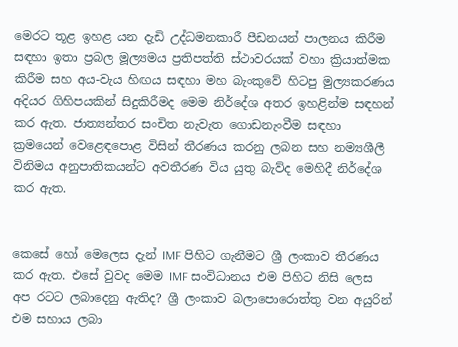මෙරට තූළ ඉහළ යන දැඩි උද්ධමනකාරී පීඩනයන් පාලනය කිරීම සඳහා ඉතා ප්‍රබල මූල්‍යමය ප්‍රතිපත්ති ස්ථාවරයක් වහා ක්‍රියාත්මක කිරීම සහ අය-වැය හිඟය සඳහා මහ බැංකුවේ හිටපු මුල්‍යකරණය අදියර ගිහිපයකින් සිදුකිරීමද මෙම නිර්දේශ අතර ඉහළින්ම සඳහන් කර ඇත. ජාත්‍යන්තර සංචිත නැවැත ගොඩනැංවීම සඳහා ක්‍රමයෙන් වෙළෙඳපොළ විසින් තීරණය කරනු ලබන සහ නම්‍යශීලී විනිමය අනුපාතිකයන්ට අවතීරණ විය යුතු බැව්ද මෙහිදී නිර්දේශ කර ඇත.


කෙසේ හෝ මෙලෙස දැන් IMF පිහිට ගැනීමට ශ්‍රී ලංකාව තීරණය කර ඇත. එසේ වුවද මෙම IMF සංවිධානය එම පිහිට නිසි ලෙස අප රටට ලබාදෙනු ඇතිද? ශ්‍රී ලංකාව බලාපොරොත්තු වන අයුරින් එම සහාය ලබා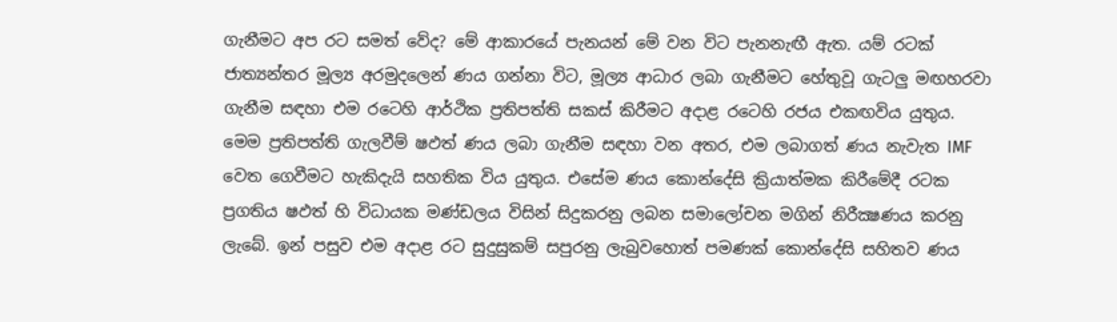ගැනීමට අප රට සමත් වේද? මේ ආකාරයේ පැනයන් මේ වන විට පැනනැඟී ඇත. යම් රටක් ජාත්‍යන්තර මූල්‍ය අරමුදලෙන් ණය ගන්නා විට, මූල්‍ය ආධාර ලබා ගැනීමට හේතුවූ ගැටලු මඟහරවා ගැනීම සඳහා එම රටෙහි ආර්ථික ප්‍රතිපත්ති සකස් කිරීමට අදාළ රටෙහි රජය එකඟවිය යුතුය. මෙම ප්‍රතිපත්ති ගැලවීම් ෂඵත්‍ ණය ලබා ගැනීම සඳහා වන අතර, එම ලබාගත් ණය නැවැත IMF වෙත ගෙවීමට හැකිදැයි සහතික විය යුතුය. එසේම ණය කොන්දේසි ක්‍රියාත්මක කිරීමේදී රටක ප්‍රගතිය ෂඵත්‍ හි විධායක මණ්ඩලය විසින් සිදුකරනු ලබන සමාලෝචන මගින් නිරීක්‍ෂණය කරනු ලැබේ. ඉන් පසුව එම අදාළ රට සුදුසුකම් සපුරනු ලැබුවහොත් පමණක් කොන්දේසි සහිතව ණය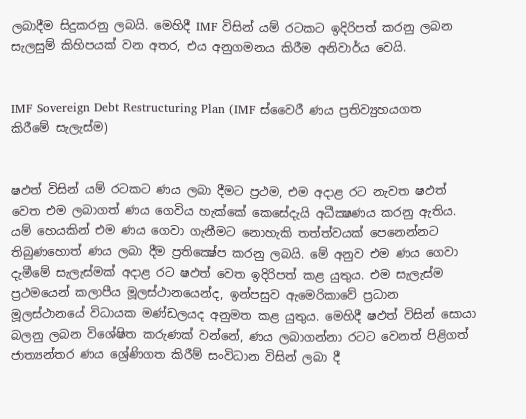ලබාදීම සිදුකරනු ලබයි. මෙහිදී IMF විසින් යම් රටකට ඉදිරිපත් කරනු ලබන සැලසුම් කිහිපයක් වන අතර, එය අනුගමනය කිරීම අනිවාර්ය වෙයි.


IMF Sovereign Debt Restructuring Plan (IMF ස්වෛරී ණය ප්‍රතිව්‍යුහයගත කිරීමේ සැලැස්ම)


ෂඵත්‍ විසින් යම් රටකට ණය ලබා දීමට ප්‍රථම, එම අදාළ රට නැවත ෂඵත්‍ වෙත එම ලබාගත් ණය ගෙවිය හැක්කේ කෙසේදැයි අධීක්‍ෂණය කරනු ඇතිය. යම් හෙයකින් එම ණය ගෙවා ගැනීමට නොහැකි තත්ත්වයක් පෙනෙන්නට තිබුණහොත් ණය ලබා දීම ප්‍රතික්‍ෂේප කරනු ලබයි. මේ අනුව එම ණය ගෙවා දැමීමේ සැලැස්මක් අදාළ රට ෂඵත්‍ වෙත ඉදිරිපත් කළ යුතුය. එම සැලැස්ම ප්‍රථමයෙන් කලාපීය මූලස්ථානයෙන්ද, ඉන්පසුව ඇමෙරිකාවේ ප්‍රධාන මූලස්ථානයේ විධායක මණ්ඩලයද අනුමත කළ යුතුය. මෙහිදී ෂඵත්‍ විසින් සොයා බලනු ලබන විශේෂිත කරුණක් වන්නේ, ණය ලබාගන්නා රටට වෙනත් පිළිගත් ජාත්‍යන්තර ණය ශ්‍රේණිගත කිරීම් සංවිධාන විසින් ලබා දී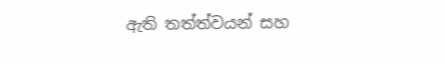ඇති තත්ත්වයන් සහ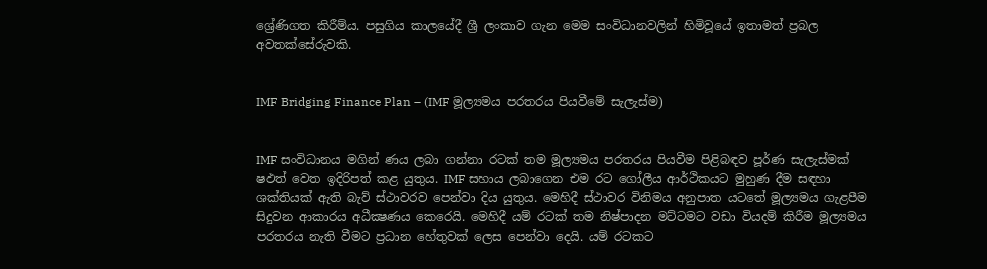ශ්‍රේණිගත කිරීම්ය. පසුගිය කාලයේදී ශ්‍රී ලංකාව ගැන මෙම සංවිධානවලින් හිමිවූයේ ඉතාමත් ප්‍රබල අවතක්සේරුවකි.


IMF Bridging Finance Plan – (IMF මූල්‍යමය පරතරය පියවීමේ සැලැස්ම)


IMF සංවිධානය මගින් ණය ලබා ගන්නා රටක් තම මූල්‍යමය පරතරය පියවීම පිළිබඳව පූර්ණ සැලැස්මක් ෂඵත්‍ වෙත ඉදිරිපත් කළ යුතුය. IMF සහාය ලබාගෙන එම රට ගෝලීය ආර්ථිකයට මුහුණ දීම සඳහා ශක්තියක් ඇති බැව් ස්ථාවරව පෙන්වා දිය යුතුය. මෙහිදී ස්ථාවර විනිමය අනුපාත යටතේ මූල්‍යමය ගැළපීම සිදුවන ආකාරය අධීක්‍ෂණය කෙරෙයි. මෙහිදී යම් රටක් තම නිෂ්පාදන මට්ටමට වඩා වියදම් කිරීම මූල්‍යමය පරතරය නැති වීමට ප්‍රධාන හේතුවක් ලෙස පෙන්වා දෙයි. යම් රටකට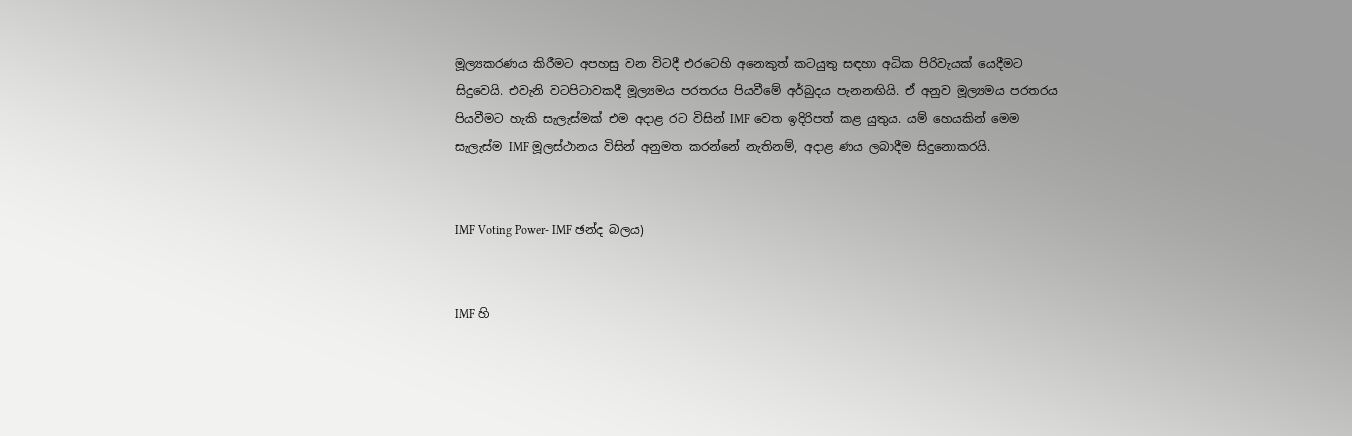මූල්‍යකරණය කිරීමට අපහසු වන විටදී එරටෙහි අනෙකුත් කටයුතු සඳහා අධික පිරිවැයක් යෙදීමට සිදුවෙයි. එවැනි වටපිටාවකදී මූල්‍යමය පරතරය පියවීමේ අර්බුදය පැනනඟියි. ඒ අනුව මූල්‍යමය පරතරය පියවීමට හැකි සැලැස්මක් එම අදාළ රට විසින් IMF වෙත ඉදිරිපත් කළ යුතුය. යම් හෙයකින් මෙම සැලැස්ම IMF මූලස්ථානය විසින් අනුමත කරන්නේ නැතිනම්, අදාළ ණය ලබාදීම සිදුනොකරයි.


IMF Voting Power- IMF ඡන්ද බලය)


IMF හි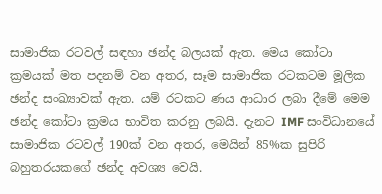සාමාජික රටවල් සඳහා ඡන්ද බලයක් ඇත. මෙය කෝටා ක්‍රමයක් මත පදනම් වන අතර, සෑම සාමාජික රටකටම මූලික ඡන්ද සංඛ්‍යාවක් ඇත. යම් රටකට ණය ආධාර ලබා දීමේ මෙම ඡන්ද කෝටා ක්‍රමය භාවිත කරනු ලබයි. දැනට IMF සංවිධානයේ සාමාජික රටවල් 190ක් වන අතර, මෙයින් 85%ක සුපිරි බහුතරයකගේ ඡන්ද අවශ්‍ය වෙයි.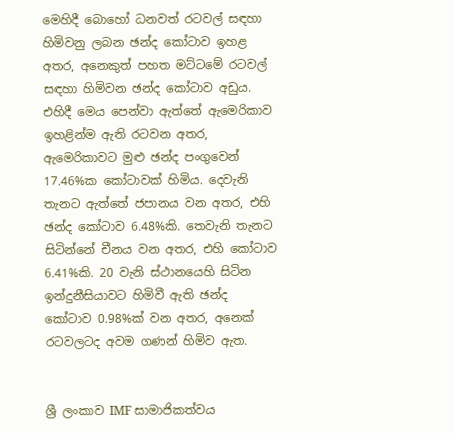මෙහිදී බොහෝ ධනවත් රටවල් සඳහා හිමිවනු ලබන ඡන්ද කෝටාව ඉහළ අතර, අනෙකුත් පහත මට්ටමේ රටවල් සඳහා හිමිවන ඡන්ද කෝටාව අඩුය. එහිදී මෙය පෙන්වා ඇත්තේ ඇමෙරිකාව ඉහළින්ම ඇති රටවන අතර, ඇමෙරිකාවට මුළු ඡන්ද පංගුවෙන් 17.46%ක කෝටාවක් හිමිය. දෙවැනි තැනට ඇත්තේ ජපානය වන අතර, එහි ඡන්ද කෝටාව 6.48%කි. තෙවැනි තැනට සිටින්නේ චීනය වන අතර, එහි කෝටාව 6.41%කි. 20 වැනි ස්ථානයෙහි සිටින ඉන්දුනීසියාවට හිමිවී ඇති ඡන්ද කෝටාව 0.98%ක් වන අතර, අනෙක් රටවලටද අවම ගණන් හිමිව ඇත.


ශ්‍රී ලංකාව IMF සාමාජිකත්වය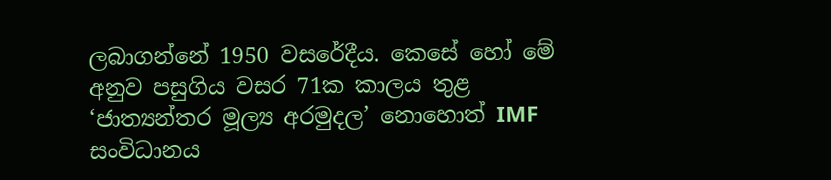ලබාගන්නේ 1950 වසරේදීය. කෙසේ හෝ මේ අනුව පසුගිය වසර 71ක කාලය තුළ ‘ජාත්‍යන්තර මූල්‍ය අරමුදල’ නොහොත් IMF සංවිධානය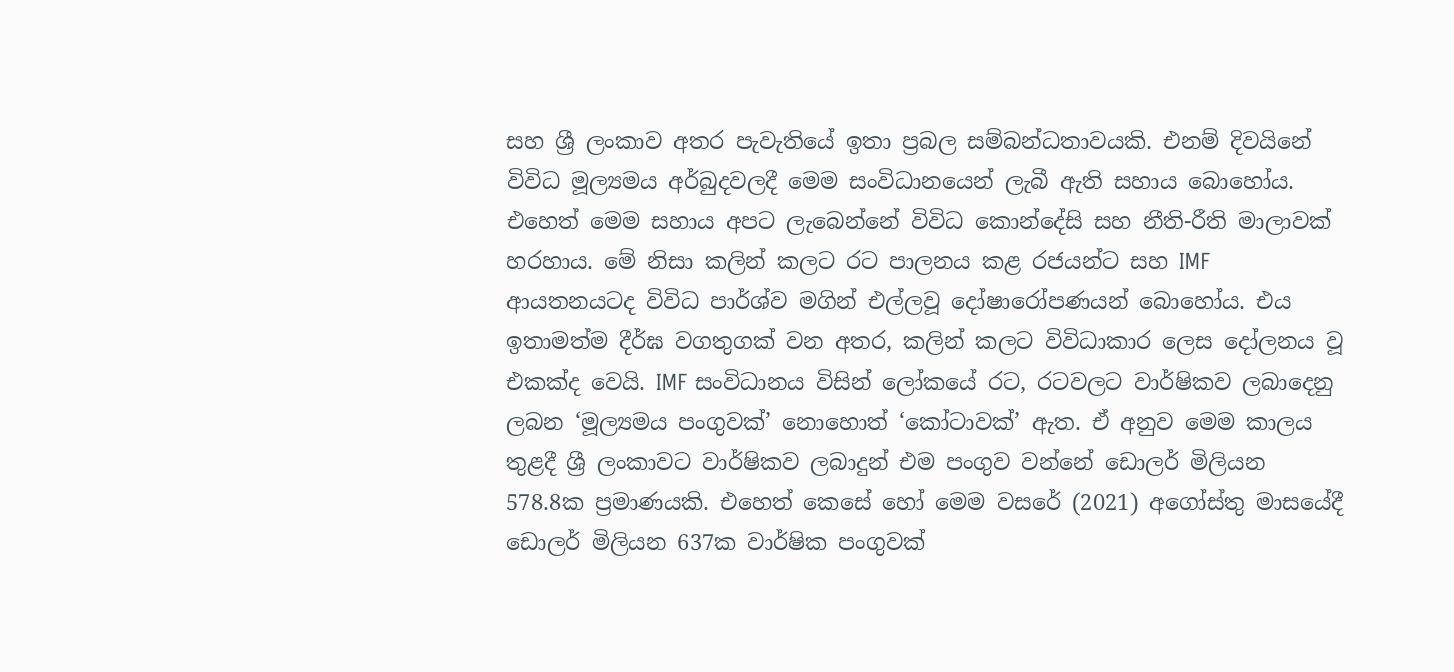සහ ශ්‍රී ලංකාව අතර පැවැතියේ ඉතා ප්‍රබල සම්බන්ධතාවයකි. එනම් දිවයිනේ විවිධ මූල්‍යමය අර්බුදවලදී මෙම සංවිධානයෙන් ලැබී ඇති සහාය බොහෝය. එහෙත් මෙම සහාය අපට ලැබෙන්නේ විවිධ කොන්දේසි සහ නීති-රීති මාලාවක් හරහාය. මේ නිසා කලින් කලට රට පාලනය කළ රජයන්ට සහ IMF ආයතනයටද විවිධ පාර්ශ්ව මගින් එල්ලවූ දෝෂාරෝපණයන් බොහෝය. එය ඉතාමත්ම දීර්ඝ වගතුගක් වන අතර, කලින් කලට විවිධාකාර ලෙස දෝලනය වූ එකක්ද වෙයි. IMF සංවිධානය විසින් ලෝකයේ රට, රටවලට වාර්ෂිකව ලබාදෙනු ලබන ‘මූල්‍යමය පංගුවක්’ නොහොත් ‘කෝටාවක්’ ඇත. ඒ අනුව මෙම කාලය තුළදී ශ්‍රී ලංකාවට වාර්ෂිකව ලබාදුන් එම පංගුව වන්නේ ඩොලර් මිලියන 578.8ක ප්‍රමාණයකි. එහෙත් කෙසේ හෝ මෙම වසරේ (2021) අගෝස්තු මාසයේදී ඩොලර් මිලියන 637ක වාර්ෂික පංගුවක්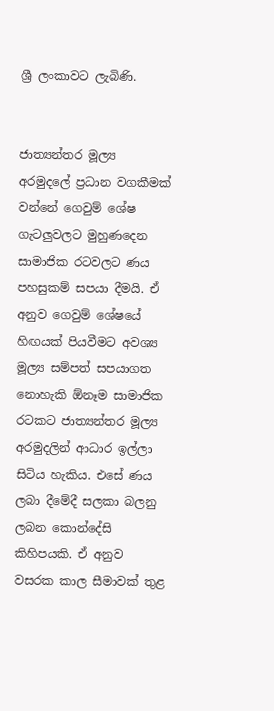ශ්‍රී ලංකාවට ලැබිණි.


ජාත්‍යන්තර මූල්‍ය අරමුදලේ ප්‍රධාන වගකීමක් වන්නේ ගෙවුම් ශේෂ ගැටලුවලට මුහුණදෙන සාමාජික රටවලට ණය පහසුකම් සපයා දීමයි. ඒ අනුව ගෙවුම් ශේෂයේ හිඟයක් පියවීමට අවශ්‍ය මූල්‍ය සම්පත් සපයාගත නොහැකි ඕනෑම සාමාජික රටකට ජාත්‍යන්තර මූල්‍ය අරමුදලින් ආධාර ඉල්ලා සිටිය හැකිය. එසේ ණය ලබා දීමේදී සලකා බලනු ලබන කොන්දේසි කිහිපයකි. ඒ අනුව වසරක කාල සීමාවක් තුළ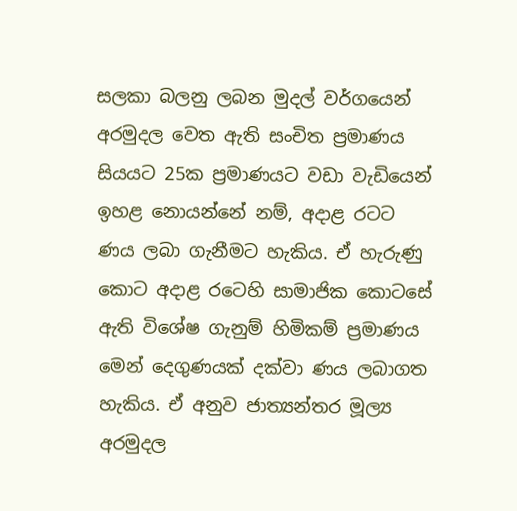සලකා බලනු ලබන මුදල් වර්ගයෙන් අරමුදල වෙත ඇති සංචිත ප්‍රමාණය සියයට 25ක ප්‍රමාණයට වඩා වැඩියෙන් ඉහළ නොයන්නේ නම්, අදාළ රටට ණය ලබා ගැනීමට හැකිය. ඒ හැරුණු කොට අදාළ රටෙහි සාමාජික කොටසේ ඇති විශේෂ ගැනුම් හිමිකම් ප්‍රමාණය මෙන් දෙගුණයක් දක්වා ණය ලබාගත හැකිය. ඒ අනුව ජාත්‍යන්තර මූල්‍ය අරමුදල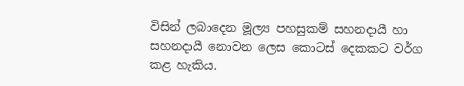විසින් ලබාදෙන මූල්‍ය පහසුකම් සහනදායී හා සහනදායී නොවන ලෙස කොටස් දෙකකට වර්ග කළ හැකිය.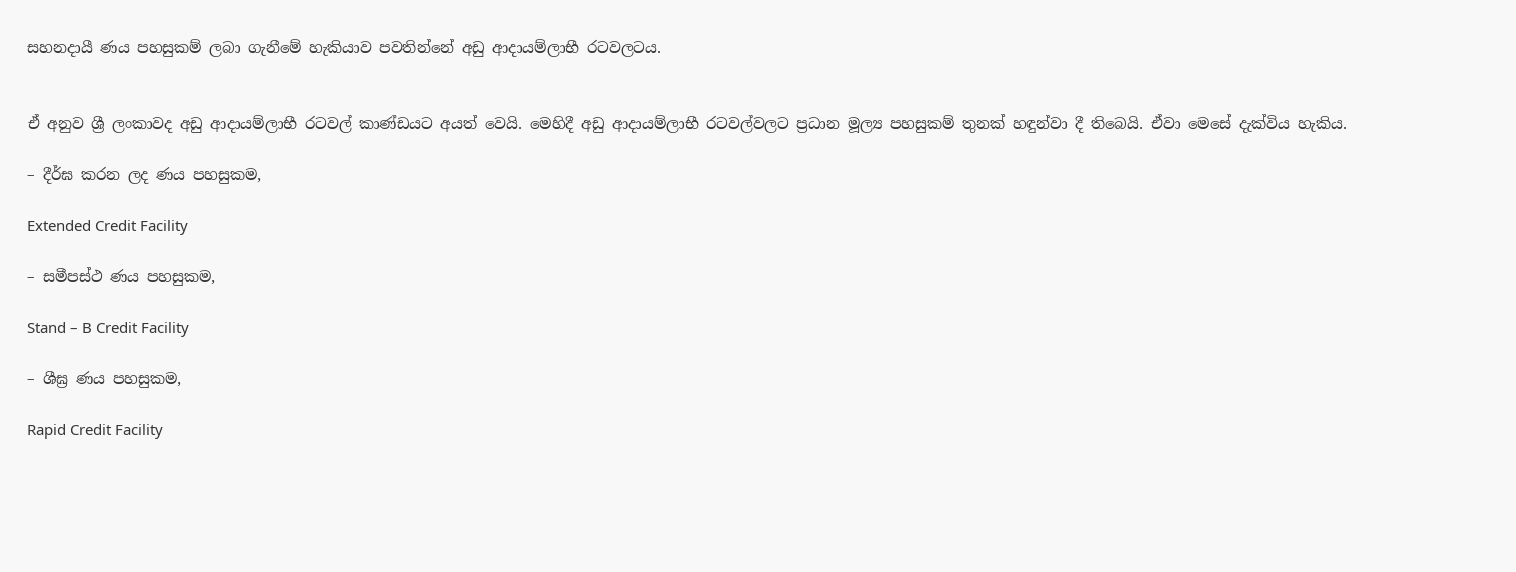සහනදායී ණය පහසුකම් ලබා ගැනීමේ හැකියාව පවතින්නේ අඩු ආදායම්ලාභී රටවලටය.


ඒ අනුව ශ්‍රී ලංකාවද අඩු ආදායම්ලාභී රටවල් කාණ්ඩයට අයත් වෙයි. මෙහිදී අඩු ආදායම්ලාභී රටවල්වලට ප්‍රධාන මූල්‍ය පහසුකම් තුනක් හඳුන්වා දී තිබෙයි. ඒවා මෙසේ දැක්විය හැකිය.

– දීර්ඝ කරන ලද ණය පහසුකම,

Extended Credit Facility

– සමීපස්ථ ණය පහසුකම,

Stand – B Credit Facility

– ශීඝ්‍ර ණය පහසුකම,

Rapid Credit Facility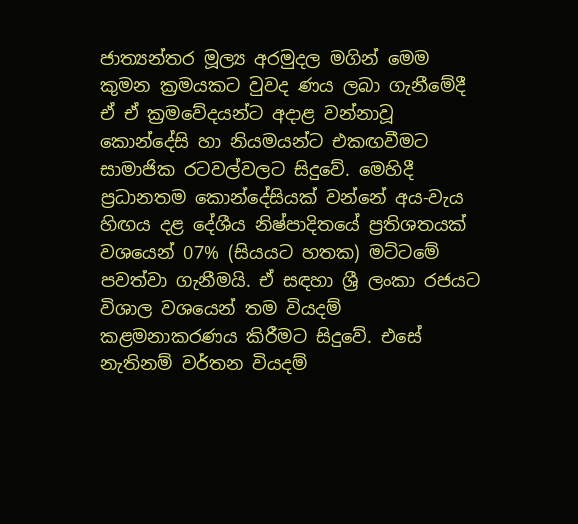ජාත්‍යන්තර මූල්‍ය අරමුදල මගින් මෙම කුමන ක්‍රමයකට වුවද ණය ලබා ගැනීමේදී ඒ ඒ ක්‍රමවේදයන්ට අදාළ වන්නාවූ කොන්දේසි හා නියමයන්ට එකඟවීමට සාමාජික රටවල්වලට සිදුවේ. මෙහිදී ප්‍රධානතම කොන්දේසියක් වන්නේ අය-වැය හිඟය දළ දේශීය නිෂ්පාදිතයේ ප්‍රතිශතයක් වශයෙන් 07% (සියයට හතක) මට්ටමේ පවත්වා ගැනීමයි. ඒ සඳහා ශ්‍රී ලංකා රජයට විශාල වශයෙන් තම වියදම් කළමනාකරණය කිරීමට සිදුවේ. එසේ නැතිනම් වර්තන වියදම්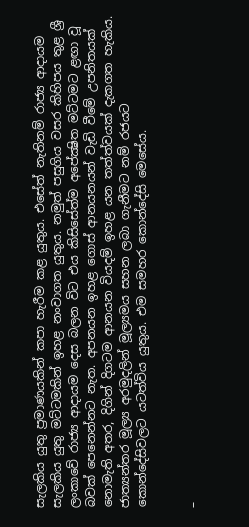සැලකිය යුතු ප්‍රමාණයකින් කපා හැරීම කළ යුතුය. එසේත් නැතිනම් රාජ්‍ය ආදායම සැලකිය යුතු මට්ටමකින් ඉහළ නංවාගත යුතුය. නමුත් පසුගිය වසර කිහිපය තුළ ශ්‍රී ලංකාවේ රාජ්‍ය ආදායම දෙස බලන විට එය කිසිසේත්ම අපේක්‍ෂිත මට්ටමට ළඟා වූ බවක් පෙනෙන්නට නැත. අපනයන ඉහළ ගොස් ආනයනයන් වැඩි වීමේ උපනිතයක් නොමැති අතර, දිගින් දිගටම ආනයන වියදම් ඉහළ යන තත්ත්වයක් දැකගත හැකිය. ජාත්‍යන්තර මූල්‍ය අරමුදලින් මූල්‍යමය සහන ලබා ගැනීමට නම් රජයට කොන්දේසිවලට යටත්විය යුතුය. එම සමහර කොන්දේසි මෙසේය.


–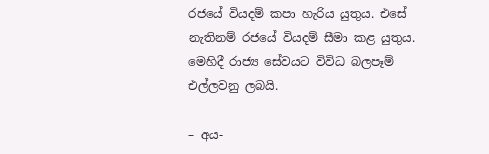රජයේ වියදම් කපා හැරිය යුතුය. එසේ නැතිනම් රජයේ වියදම් සීමා කළ යුතුය. මෙහිදී රාජ්‍ය සේවයට විවිධ බලපෑම් එල්ලවනු ලබයි.

– අය-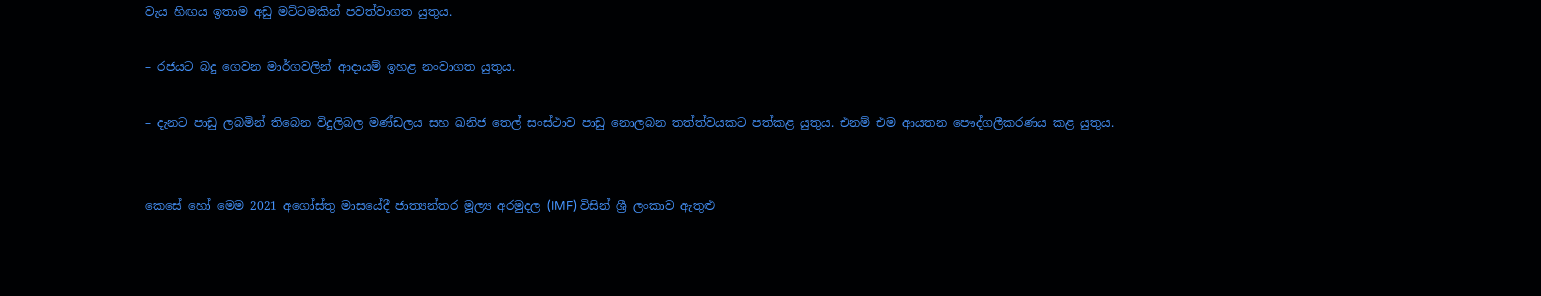වැය හිඟය ඉතාම අඩු මට්ටමකින් පවත්වාගත යුතුය.

– රජයට බදු ගෙවන මාර්ගවලින් ආදායම් ඉහළ නංවාගත යුතුය.

– දැනට පාඩු ලබමින් තිබෙන විදුලිබල මණ්ඩලය සහ ඛනිජ තෙල් සංස්ථාව පාඩු නොලබන තත්ත්වයකට පත්කළ යුතුය. එනම් එම ආයතන පෞද්ගලීකරණය කළ යුතුය.


කෙසේ හෝ මෙම 2021 අගෝස්තු මාසයේදී ජාත්‍යන්තර මූල්‍ය අරමුදල (IMF) විසින් ශ්‍රී ලංකාව ඇතුළු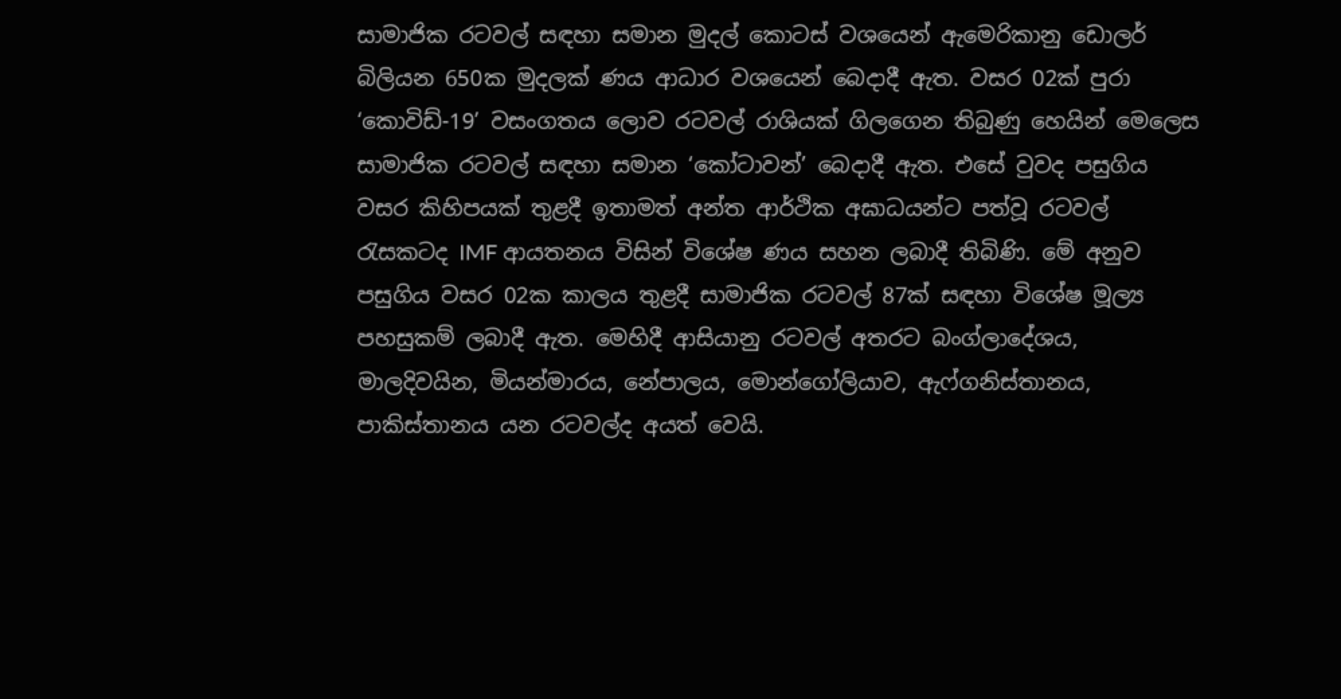සාමාජික රටවල් සඳහා සමාන මුදල් කොටස් වශයෙන් ඇමෙරිකානු ඩොලර් බිලියන 650ක මුදලක් ණය ආධාර වශයෙන් බෙදාදී ඇත. වසර 02ක් පුරා ‘කොවිඩ්-19’ වසංගතය ලොව රටවල් රාශියක් ගිලගෙන තිබුණු හෙයින් මෙලෙස සාමාජික රටවල් සඳහා සමාන ‘කෝටාවන්’ බෙදාදී ඇත. එසේ වුවද පසුගිය වසර කිහිපයක් තුළදී ඉතාමත් අන්ත ආර්ථික අඝාධයන්ට පත්වූ රටවල් රැසකටද IMF ආයතනය විසින් විශේෂ ණය සහන ලබාදී තිබිණි. මේ අනුව පසුගිය වසර 02ක කාලය තුළදී සාමාජික රටවල් 87ක් සඳහා විශේෂ මූල්‍ය පහසුකම් ලබාදී ඇත. මෙහිදී ආසියානු රටවල් අතරට බංග්ලාදේශය, මාලදිවයින, මියන්මාරය, නේපාලය, මොන්ගෝලියාව, ඇෆ්ගනිස්තානය, පාකිස්තානය යන රටවල්ද අයත් වෙයි.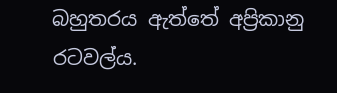බහුතරය ඇත්තේ අප්‍රිකානු රටවල්ය.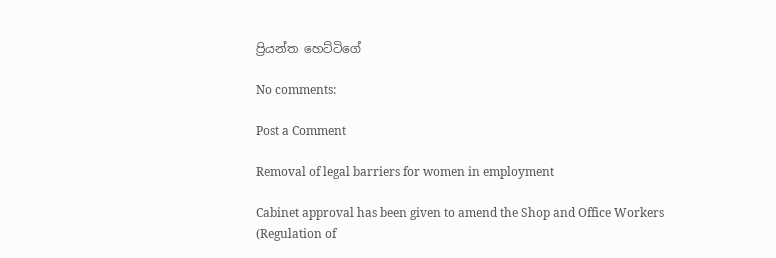ප්‍රියන්ත ‌හෙට්ටිගේ

No comments:

Post a Comment

Removal of legal barriers for women in employment

Cabinet approval has been given to amend the Shop and Office Workers (Regulation of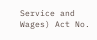Service and Wages) Act No.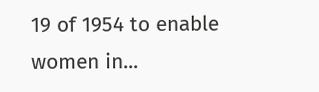19 of 1954 to enable women in...